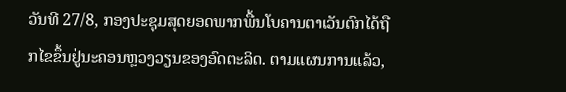ວັນທີ 27/8, ກອງປະຊຸມສຸດຍອດພາກພື້ນໂບຄານຕາເວັນຕົກໄດ້ຖືກໄຂຂຶ້ນຢູ່ນະຄອນຫຼວງວຽນຂອງອົດຕະລິດ. ຕາມແຜນການແລ້ວ,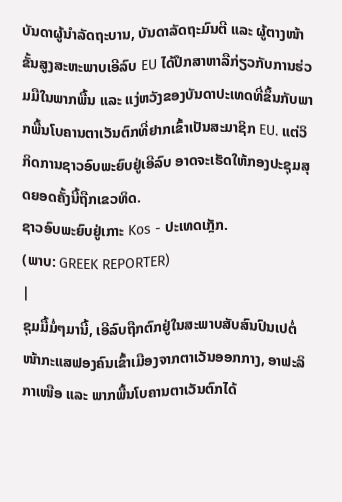ບັນດາຜູ້ນຳລັດຖະບານ, ບັນດາລັດຖະມົນຕີ ແລະ ຜູ້ຕາງໜ້າຂັ້ນສູງສະຫະພາບເອີລົບ EU ໄດ້ປຶກສາຫາລືກ່ຽວກັບການຮ່ວມມືໃນພາກພື້ນ ແລະ ແງ່ຫວັງຂອງບັນດາປະເທດທີ່ຂຶ້ນກັບພາກພື້ນໂບຄານຕາເວັນຕົກທີ່ຢາກເຂົ້າເປັນສະມາຊິກ EU. ແຕ່ວິກິດການຊາວອົບພະຍົບຢູ່ເອີລົບ ອາດຈະເຮັດໃຫ້ກອງປະຊຸມສຸດຍອດຄັ້ງນີ້ຖືກເຂວທິດ.
ຊາວອົບພະຍົບຢູ່ເກາະ Kos - ປະເທດເກຼັກ.
(ພາບ: GREEK REPORTER)
|
ຊຸມມື້ມໍ່ໆມານີ້, ເອີລົບຖືກຕົກຢູ່ໃນສະພາບສັບສົນປົນເປຕໍ່ໜ້າກະແສຟອງຄົນເຂົ້າເມືອງຈາກຕາເວັນອອກກາງ, ອາຟະລິກາເໜືອ ແລະ ພາກພື້ນໂບຄານຕາເວັນຕົກໄດ້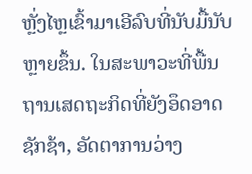ຫຼັ່ງໄຫຼເຂົ້າມາເອີລົບທີ່ນັບມື້ນັບຫຼາຍຂຶ້ນ. ໃນສະພາວະທີ່ພື້ນຖານເສດຖະກິດທີ່ຍັງອຶດອາດຊັກຊ້າ, ອັດຕາການວ່າງ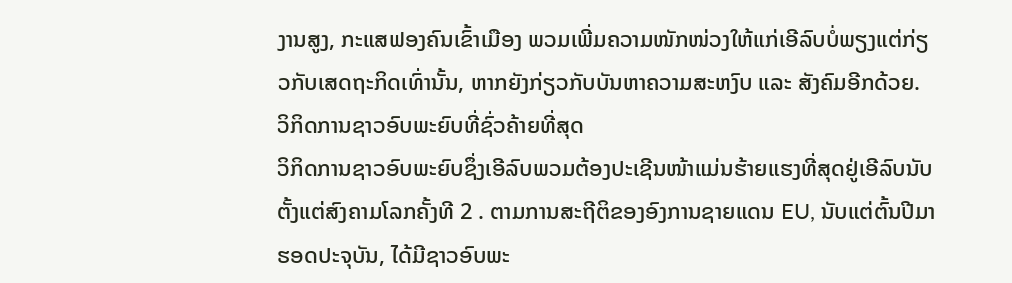ງານສູງ, ກະແສຟອງຄົນເຂົ້າເມືອງ ພວມເພີ່ມຄວາມໜັກໜ່ວງໃຫ້ແກ່ເອີລົບບໍ່ພຽງແຕ່ກ່ຽວກັບເສດຖະກິດເທົ່ານັ້ນ, ຫາກຍັງກ່ຽວກັບບັນຫາຄວາມສະຫງົບ ແລະ ສັງຄົມອີກດ້ວຍ.
ວິກິດການຊາວອົບພະຍົບທີ່ຊົ່ວຄ້າຍທີ່ສຸດ
ວິກິດການຊາວອົບພະຍົບຊຶ່ງເອີລົບພວມຕ້ອງປະເຊີນໜ້າແມ່ນຮ້າຍແຮງທີ່ສຸດຢູ່ເອີລົບນັບຕັ້ງແຕ່ສົງຄາມໂລກຄັ້ງທີ 2 . ຕາມການສະຖີຕິຂອງອົງການຊາຍແດນ EU, ນັບແຕ່ຕົ້ນປີມາຮອດປະຈຸບັນ, ໄດ້ມີຊາວອົບພະ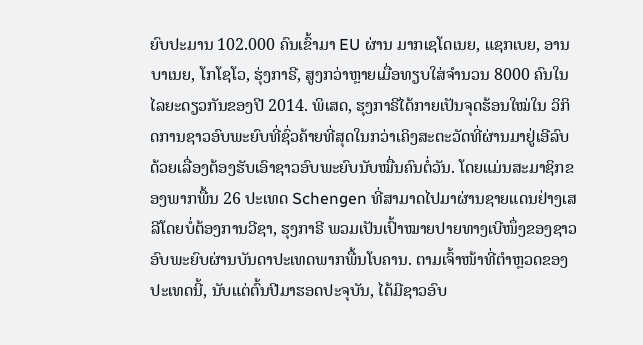ຍົບປະມານ 102.000 ຄົນເຂົ້າມາ EU ຜ່ານ ມາກເຊໂດເນຍ, ແຊກເບຍ, ອານບາເນຍ, ໂກໂຊໂວ, ຮຸ່ງກາຣີ, ສູງກວ່າຫຼາຍເມື່ອທຽບໃສ່ຈຳນວນ 8000 ຄົນໃນໄລຍະດຽວກັນຂອງປີ 2014. ພິເສດ, ຮຸງກາຣີໄດ້ກາຍເປັນຈຸດຮ້ອນໃໝ່ໃນ ວິກິດການຊາວອົບພະຍົບທີ່ຊົ່ວຄ້າຍທີ່ສຸດໃນກວ່າເຄິງສະຕະວັດທີ່ຜ່ານມາຢູ່ເອີລົບ ດ້ວຍເລື່ອງຕ້ອງຮັບເອົາຊາວອົບພະຍົບນັບໝື່ນຄົນຕໍ່ວັນ. ໂດຍແມ່ນສະມາຊິກຂອງພາກພື້ນ 26 ປະເທດ Schengen ທີ່ສາມາດໄປມາຜ່ານຊາຍແດນຢ່າງເສລີໂດຍບໍ່ຕ້ອງການວີຊາ, ຮຸງກາຣີ ພວມເປັນເປົ້າໝາຍປາຍທາງເບີໜຶ່ງຂອງຊາວອົບພະຍົບຜ່ານບັນດາປະເທດພາກພື້ນໂບຄານ. ຕາມເຈົ້າໜ້າທີ່ຕຳຫຼວດຂອງປະເທດນີ້, ນັບແຕ່ຕົ້ນປີມາຮອດປະຈຸບັນ, ໄດ້ມີຊາວອົບ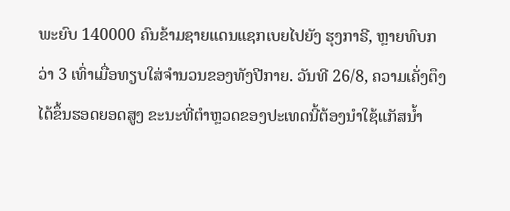ພະຍົບ 140000 ຄົນຂ້າມຊາຍແດນແຊກເບຍໄປຍັງ ຮຸງກາຣີ, ຫຼາຍທົບກວ່າ 3 ເທົ່າເມື່ອທຽບໃສ່ຈຳນວນຂອງທັງປີກາຍ. ວັນທີ 26/8, ຄວາມເຄັ່ງຕຶງໄດ້ຂຶ້ນຮອດຍອດສູງ ຂະນະທີ່ຕຳຫຼວດຂອງປະເທດນີ້ຕ້ອງນຳໃຊ້ແກັສນ້ຳ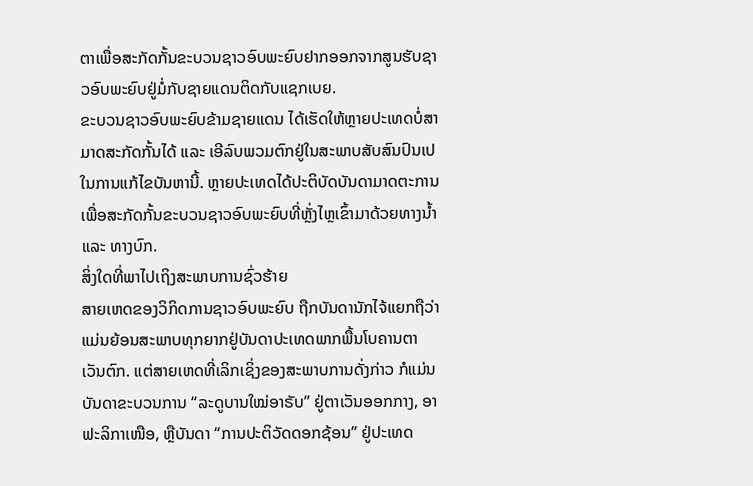ຕາເພື່ອສະກັດກັ້ນຂະບວນຊາວອົບພະຍົບຢາກອອກຈາກສູນຮັບຊາວອົບພະຍົບຢູ່ມໍ່ກັບຊາຍແດນຕິດກັບແຊກເບຍ.
ຂະບວນຊາວອົບພະຍົບຂ້າມຊາຍແດນ ໄດ້ເຮັດໃຫ້ຫຼາຍປະເທດບໍ່ສາມາດສະກັດກັ້ນໄດ້ ແລະ ເອີລົບພວມຕົກຢູ່ໃນສະພາບສັບສົນປົນເປໃນການແກ້ໄຂບັນຫານີ້. ຫຼາຍປະເທດໄດ້ປະຕິບັດບັນດາມາດຕະການເພື່ອສະກັດກັ້ນຂະບວນຊາວອົບພະຍົບທີ່ຫຼັ່ງໄຫຼເຂົ້າມາດ້ວຍທາງນ້ຳ ແລະ ທາງບົກ.
ສິ່ງໃດທີ່ພາໄປເຖິງສະພາບການຊົ່ວຮ້າຍ
ສາຍເຫດຂອງວິກິດການຊາວອົບພະຍົບ ຖືກບັນດານັກໄຈ້ແຍກຖືວ່າ ແມ່ນຍ້ອນສະພາບທຸກຍາກຢູ່ບັນດາປະເທດພາກພື້ນໂບຄານຕາເວັນຕົກ. ແຕ່ສາຍເຫດທີ່ເລິກເຊິ່ງຂອງສະພາບການດັ່ງກ່າວ ກໍແມ່ນບັນດາຂະບວນການ “ລະດູບານໃໝ່ອາຣັບ” ຢູ່ຕາເວັນອອກກາງ, ອາຟະລິກາເໜືອ, ຫຼືບັນດາ “ການປະຕິວັດດອກຊ້ອນ” ຢູ່ປະເທດ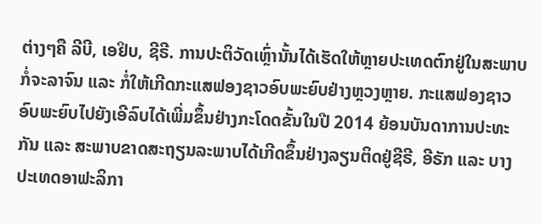ຕ່າງໆຄື ລີບີ, ເອຢິບ, ຊີຣີ. ການປະຕິວັດເຫຼົ່ານັ້ນໄດ້ເຮັດໃຫ້ຫຼາຍປະເທດຕົກຢູ່ໃນສະພາບກໍ່ຈະລາຈົນ ແລະ ກໍ່ໃຫ້ເກີດກະແສຟອງຊາວອົບພະຍົບຢ່າງຫຼວງຫຼາຍ. ກະແສຟອງຊາວອົບພະຍົບໄປຍັງເອີລົບໄດ້ເພີ່ມຂຶ້ນຢ່າງກະໂດດຂັ້ນໃນປີ 2014 ຍ້ອນບັນດາການປະທະກັນ ແລະ ສະພາບຂາດສະຖຽນລະພາບໄດ້ເກີດຂຶ້ນຢ່າງລຽນຕິດຢູ່ຊີຣີ, ອີຣັກ ແລະ ບາງປະເທດອາຟະລິກາ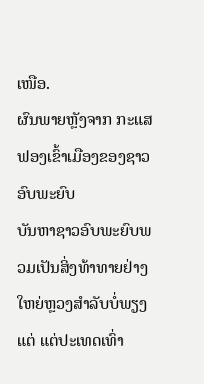ເໜືອ.
ຜົນພາຍຫຼັງຈາກ ກະແສຟອງເຂົ້າເມືອງຂອງຊາວອົບພະຍົບ
ບັນຫາຊາວອົບພະຍົບພວມເປັນສິ່ງທ້າທາຍຢ່າງໃຫຍ່ຫຼວງສຳລັບບໍ່ພຽງແຕ່ ແຕ່ປະເທດເທົ່າ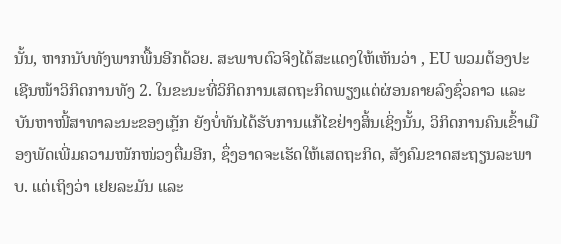ນັ້ນ, ຫາກນັບທັງພາກພື້ນອີກດ້ວຍ. ສະພາບຕົວຈິງໄດ້ສະແດງໃຫ້ເຫັນວ່າ , EU ພວມຕ້ອງປະເຊີນໜ້າວິກິດການທັງ 2. ໃນຂະນະທີ່ວິກິດການເສດຖະກິດພຽງແຕ່ຜ່ອນຄາຍລົງຊົ່ວຄາວ ແລະ ບັນຫາໜີ້ສາທາລະນະຂອງເກຼັກ ຍັງບໍ່ທັນໄດ້ຮັບການແກ້ໄຂຢ່າງສິ້ນເຊິ່ງນັ້ນ, ວິກິດການຄົນເຂົ້າເມືອງພັດເພີ່ມຄວາມໜັກໜ່ວງຕື່ມອີກ, ຊຶ່ງອາດຈະເຮັດໃຫ້ເສດຖະກິດ, ສັງຄົມຂາດສະຖຽນລະພາບ. ແຕ່ເຖິງວ່າ ເຢຍລະມັນ ແລະ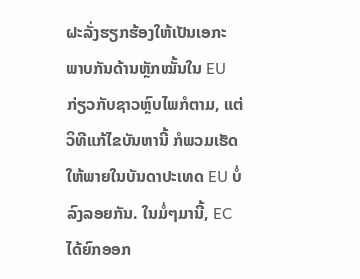ຝະລັ່ງຮຽກຮ້ອງໃຫ້ເປັນເອກະພາບກັນດ້ານຫຼັກໝັ້ນໃນ EU ກ່ຽວກັບຊາວຫຼົບໄພກໍຕາມ, ແຕ່ວິທີແກ້ໄຂບັນຫານີ້ ກໍພວມເຮັດໃຫ້ພາຍໃນບັນດາປະເທດ EU ບໍ່ລົງລອຍກັນ. ໃນມໍ່ໆມານີ້, EC ໄດ້ຍົກອອກ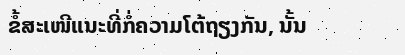ຂໍ້ສະເໜີແນະທີ່ກໍ່ຄວາມໂຕ້ຖຽງກັນ, ນັ້ນ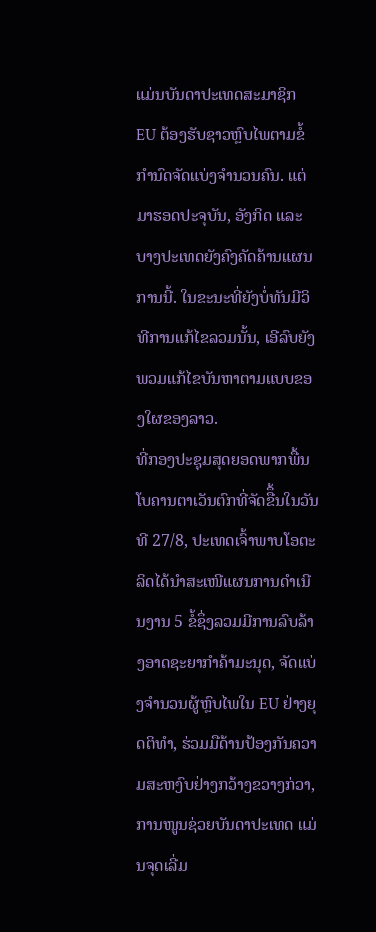ແມ່ນບັນດາປະເທດສະມາຊິກ EU ຕ້ອງຮັບຊາວຫຼົບໄພຕາມຂໍ້ກຳນົດຈັດແບ່ງຈຳນວນຄົນ. ແຕ່ມາຮອດປະຈຸບັນ, ອັງກິດ ແລະ ບາງປະເທດຍັງຄົງຄັດຄ້ານແຜນການນີ້. ໃນຂະນະທີ່ຍັງບໍ່ທັນມີວິທີການແກ້ໄຂລວມນັ້ນ, ເອີລົບຍັງພວມແກ້ໄຂບັນຫາຕາມແບບຂອງໃຜຂອງລາວ.
ທີ່ກອງປະຊຸມສຸດຍອດພາກພື້ນໂບຄານຕາເວັນຕົກທີ່ຈັດຂືຶ້ນໃນວັນທີ 27/8, ປະເທດເຈົ້າພາບໂອຕະລິດໄດ້ນຳສະເໜີແຜນການດຳເນີນງານ 5 ຂໍ້ຊຶ່ງລວມມີການລົບລ້າງອາດຊະຍາກຳຄ້າມະນຸດ, ຈັດແບ່ງຈຳນວນຜູ້ຫຼົບໄພໃນ EU ຢ່າງຍຸດຕິທຳ, ຮ່ວມມືດ້ານປ້ອງກັນຄວາມສະຫງົບຢ່າງກວ້າງຂວາງກ່ວາ, ການໜູນຊ່ວຍບັນດາປະເທດ ແມ່ນຈຸດເລີ່ມ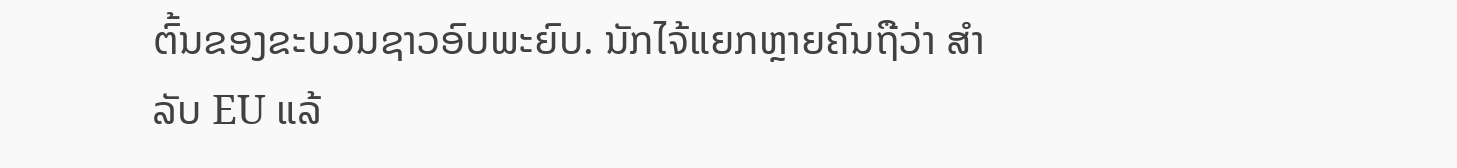ຕົ້ນຂອງຂະບວນຊາວອົບພະຍົບ. ນັກໄຈ້ແຍກຫຼາຍຄົນຖືວ່າ ສຳລັບ EU ແລ້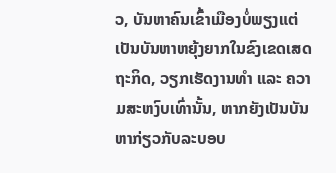ວ, ບັນຫາຄົນເຂົ້າເມືອງບໍ່ພຽງແຕ່ເປັນບັນຫາຫຍຸ້ງຍາກໃນຂົງເຂດເສດຖະກິດ, ວຽກເຮັດງານທຳ ແລະ ຄວາມສະຫງົບເທົ່ານັ້ນ, ຫາກຍັງເປັນບັນຫາກ່ຽວກັບລະບອບ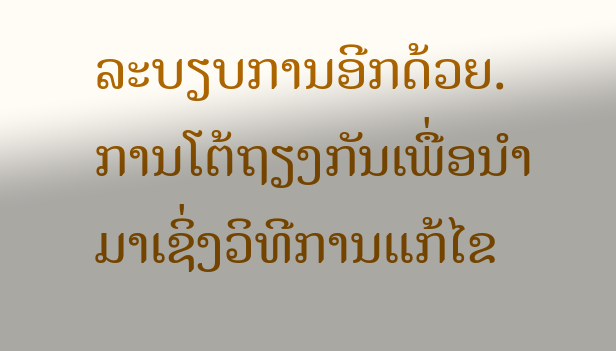ລະບຽບການອີກດ້ວຍ. ການໂຕ້ຖຽງກັນເພື່ອນຳມາເຊິ່ງວິທີການແກ້ໄຂ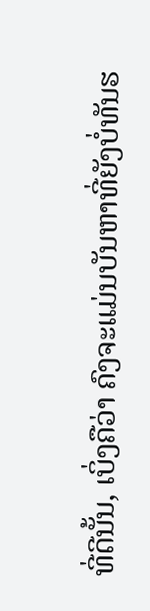ທີ່ດີນັ້ນ, ເບິ່ງຄືວ່າ ຄົງຈະແມ່ນບັນຫາທີ່ຍັງບໍ່ທັນຮ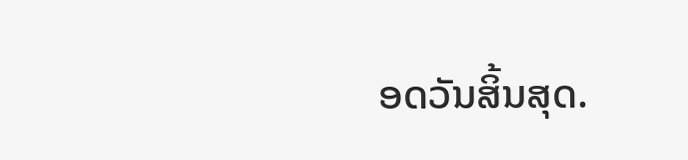ອດວັນສິ້ນສຸດ.